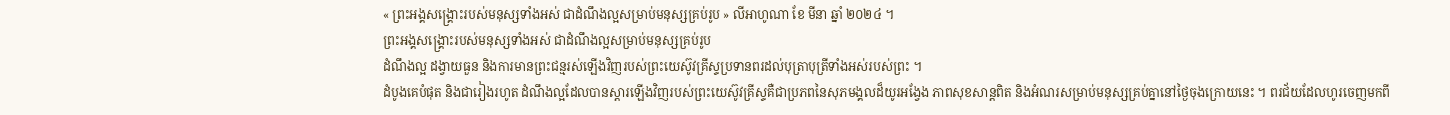« ព្រះអង្គសង្គ្រោះរបស់មនុស្សទាំងអស់ ជាដំណឹងល្អសម្រាប់មនុស្សគ្រប់រូប » លីអាហូណា ខែ មីនា ឆ្នាំ ២០២៤ ។
ព្រះអង្គសង្គ្រោះរបស់មនុស្សទាំងអស់ ជាដំណឹងល្អសម្រាប់មនុស្សគ្រប់រូប
ដំណឹងល្អ ដង្វាយធួន និងការមានព្រះជន្មរស់ឡើងវិញរបស់ព្រះយេស៊ូវគ្រីស្ទប្រទានពរដល់បុត្រាបុត្រីទាំងអស់របស់ព្រះ ។
ដំបូងគេបំផុត និងជារៀងរហូត ដំណឹងល្អដែលបានស្ដារឡើងវិញរបស់ព្រះយេស៊ូវគ្រីស្ទគឺជាប្រភពនៃសុភមង្គលដ៏យូរអង្វែង ភាពសុខសាន្តពិត និងអំណរសម្រាប់មនុស្សគ្រប់គ្នានៅថ្ងៃចុងក្រោយនេះ ។ ពរជ័យដែលហូរចេញមកពី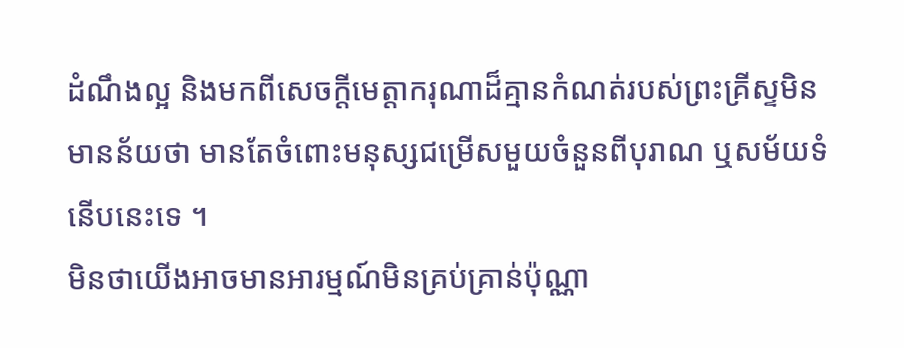ដំណឹងល្អ និងមកពីសេចក្តីមេត្តាករុណាដ៏គ្មានកំណត់របស់ព្រះគ្រីស្ទមិនមានន័យថា មានតែចំពោះមនុស្សជម្រើសមួយចំនួនពីបុរាណ ឬសម័យទំនើបនេះទេ ។
មិនថាយើងអាចមានអារម្មណ៍មិនគ្រប់គ្រាន់ប៉ុណ្ណា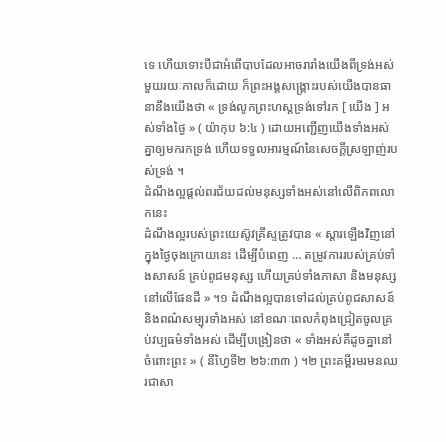ទេ ហើយទោះបីជាអំពើបាបដែលអាចរារាំងយើងពីទ្រង់អស់មួយរយៈកាលក៏ដោយ ក៏ព្រះអង្គសង្រ្គោះរបស់យើងបានធានានឹងយើងថា « ទ្រង់លូកព្រះហស្តទ្រង់ទៅរក [ យើង ] អស់ទាំងថ្ងៃ » ( យ៉ាកុប ៦:៤ ) ដោយអញ្ជើញយើងទាំងអស់គ្នាឲ្យមករកទ្រង់ ហើយទទួលអារម្មណ៍នៃសេចក្ដីស្រឡាញ់របស់ទ្រង់ ។
ដំណឹងល្អផ្ដល់ពរជ័យដល់មនុស្សទាំងអស់នៅលើពិភពលោកនេះ
ដំណឹងល្អរបស់ព្រះយេស៊ូវគ្រីស្ទត្រូវបាន « ស្ដារឡើងវិញនៅក្នុងថ្ងៃចុងក្រោយនេះ ដើម្បីបំពេញ … តម្រូវការរបស់គ្រប់ទាំងសាសន៍ គ្រប់ពូជមនុស្ស ហើយគ្រប់ទាំងភាសា និងមនុស្សនៅលើផែនដី » ។១ ដំណឹងល្អបានទៅដល់គ្រប់ពូជសាសន៍ និងពណ៌សម្បុរទាំងអស់ នៅខណៈពេលកំពុងជ្រៀតចូលគ្រប់វប្បធម៌ទាំងអស់ ដើម្បីបង្រៀនថា « ទាំងអស់គឺដូចគ្នានៅចំពោះព្រះ » ( នីហ្វៃទី២ ២៦:៣៣ ) ។២ ព្រះគម្ពីរមរមនឈរជាសា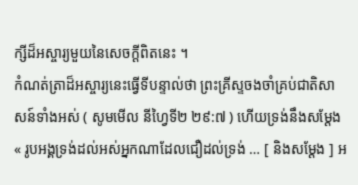ក្សីដ៏អស្ចារ្យមួយនៃសេចក្ដីពិតនេះ ។
កំណត់ត្រាដ៏អស្ចារ្យនេះធ្វើទីបន្ទាល់ថា ព្រះគ្រីស្ទចងចាំគ្រប់ជាតិសាសន៍ទាំងអស់ ( សូមមើល នីហ្វៃទី២ ២៩:៧ ) ហើយទ្រង់នឹងសម្ដែង « រូបអង្គទ្រង់ដល់អស់អ្នកណាដែលជឿដល់ទ្រង់ … [ និងសម្ដែង ] អ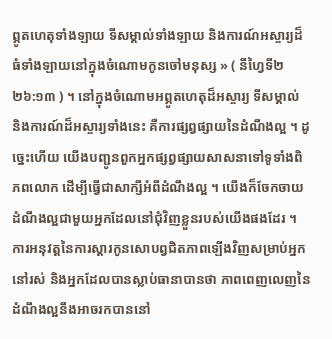ព្ភូតហេតុទាំងឡាយ ទីសម្គាល់ទាំងឡាយ និងការណ៍អស្ចារ្យដ៏ធំទាំងឡាយនៅក្នុងចំណោមកូនចៅមនុស្ស » ( នីហ្វៃទី២ ២៦:១៣ ) ។ នៅក្នុងចំណោមអព្ភូតហេតុដ៏អស្ចារ្យ ទីសម្គាល់ និងការណ៍ដ៏អស្ចារ្យទាំងនេះ គឺការផ្សព្វផ្សាយនៃដំណឹងល្អ ។ ដូច្នេះហើយ យើងបញ្ជូនពួកអ្នកផ្សព្វផ្សាយសាសនាទៅទូទាំងពិភពលោក ដើម្បីធ្វើជាសាក្សីអំពីដំណឹងល្អ ។ យើងក៏ចែកចាយដំណឹងល្អជាមួយអ្នកដែលនៅជុំវិញខ្លួនរបស់យើងផងដែរ ។ ការអនុវត្តនៃការស្ដារកូនសោបព្វជិតភាពឡើងវិញសម្រាប់អ្នកនៅរស់ និងអ្នកដែលបានស្លាប់ធានាបានថា ភាពពេញលេញនៃដំណឹងល្អនឹងអាចរកបាននៅ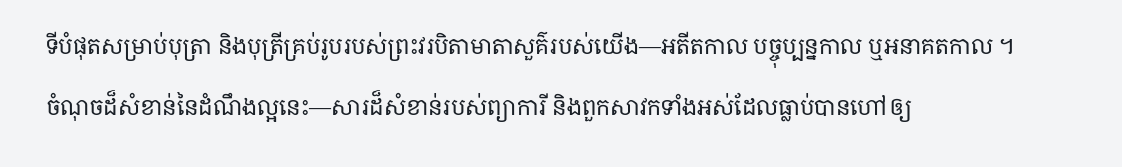ទីបំផុតសម្រាប់បុត្រា និងបុត្រីគ្រប់រូបរបស់ព្រះវរបិតាមាតាសួគ៌របស់យើង—អតីតកាល បច្ចុប្បន្នកាល ឬអនាគតកាល ។
ចំណុចដ៏សំខាន់នៃដំណឹងល្អនេះ—សារដ៏សំខាន់របស់ព្យាការី និងពួកសាវកទាំងអស់ដែលធ្លាប់បានហៅឲ្យ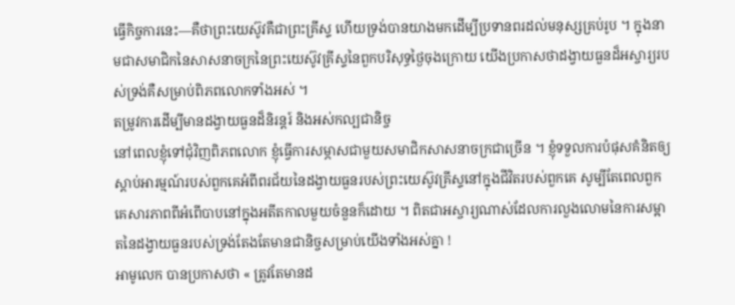ធ្វើកិច្ចការនេះ—គឺថាព្រះយេស៊ូវគឺជាព្រះគ្រីស្ទ ហើយទ្រង់បានយាងមកដើម្បីប្រទានពរដល់មនុស្សគ្រប់រូប ។ ក្នុងនាមជាសមាជិកនៃសាសនាចក្រនៃព្រះយេស៊ូវគ្រីស្ទនៃពួកបរិសុទ្ធថ្ងៃចុងក្រោយ យើងប្រកាសថាដង្វាយធួនដ៏អស្ចារ្យរបស់ទ្រង់គឺសម្រាប់ពិភពលោកទាំងអស់ ។
តម្រូវការដើម្បីមានដង្វាយធួនដ៏និរន្ដរ៍ និងអស់កល្បជានិច្ច
នៅពេលខ្ញុំទៅជុំវិញពិភពលោក ខ្ញុំធ្វើការសម្ភាសជាមួយសមាជិកសាសនាចក្រជាច្រើន ។ ខ្ញុំទទួលការបំផុសគំនិតឲ្យស្តាប់អារម្មណ៍របស់ពួកគេអំពីពរជ័យនៃដង្វាយធួនរបស់ព្រះយេស៊ូវគ្រីស្ទនៅក្នុងជីវិតរបស់ពួកគេ សូម្បីតែពេលពួកគេសារភាពពីអំពើបាបនៅក្នុងអតីតកាលមួយចំនួនក៏ដោយ ។ ពិតជាអស្ចារ្យណាស់ដែលការលួងលោមនៃការសម្អាតនៃដង្វាយធួនរបស់ទ្រង់តែងតែមានជានិច្ចសម្រាប់យើងទាំងអស់គ្នា !
អាមូលេក បានប្រកាសថា « ត្រូវតែមានដ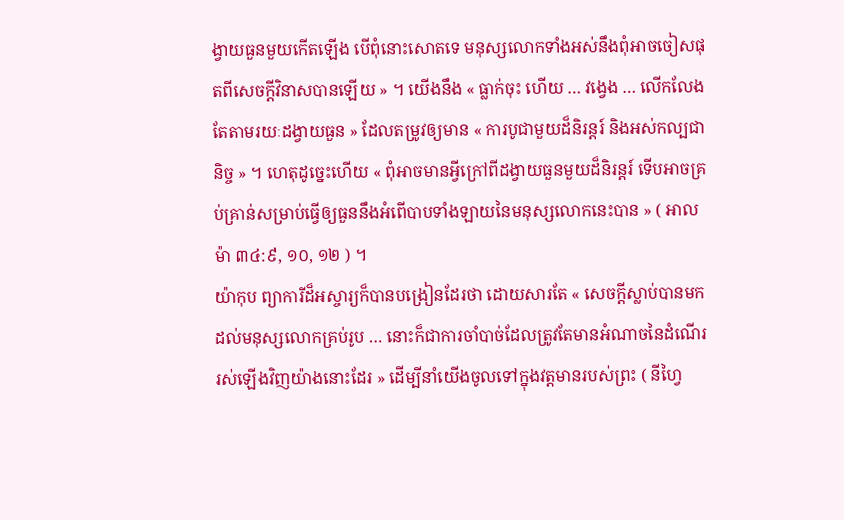ង្វាយធួនមួយកើតឡើង បើពុំនោះសោតទេ មនុស្សលោកទាំងអស់នឹងពុំអាចចៀសផុតពីសេចក្ដីវិនាសបានឡើយ » ។ យើងនឹង « ធ្លាក់ចុះ ហើយ … វង្វេង … លើកលែងតែតាមរយៈដង្វាយធួន » ដែលតម្រូវឲ្យមាន « ការបូជាមួយដ៏និរន្តរ៍ និងអស់កល្បជានិច្ច » ។ ហេតុដូច្នេះហើយ « ពុំអាចមានអ្វីក្រៅពីដង្វាយធួនមួយដ៏និរន្តរ៍ ទើបអាចគ្រប់គ្រាន់សម្រាប់ធ្វើឲ្យធួននឹងអំពើបាបទាំងឡាយនៃមនុស្សលោកនេះបាន » ( អាលម៉ា ៣៤:៩, ១០, ១២ ) ។
យ៉ាកុប ព្យាការីដ៏អស្ចារ្យក៏បានបង្រៀនដែរថា ដោយសារតែ « សេចក្ដីស្លាប់បានមកដល់មនុស្សលោកគ្រប់រូប … នោះក៏ជាការចាំបាច់ដែលត្រូវតែមានអំណាចនៃដំណើររស់ឡើងវិញយ៉ាងនោះដែរ » ដើម្បីនាំយើងចូលទៅក្នុងវត្តមានរបស់ព្រះ ( នីហ្វៃ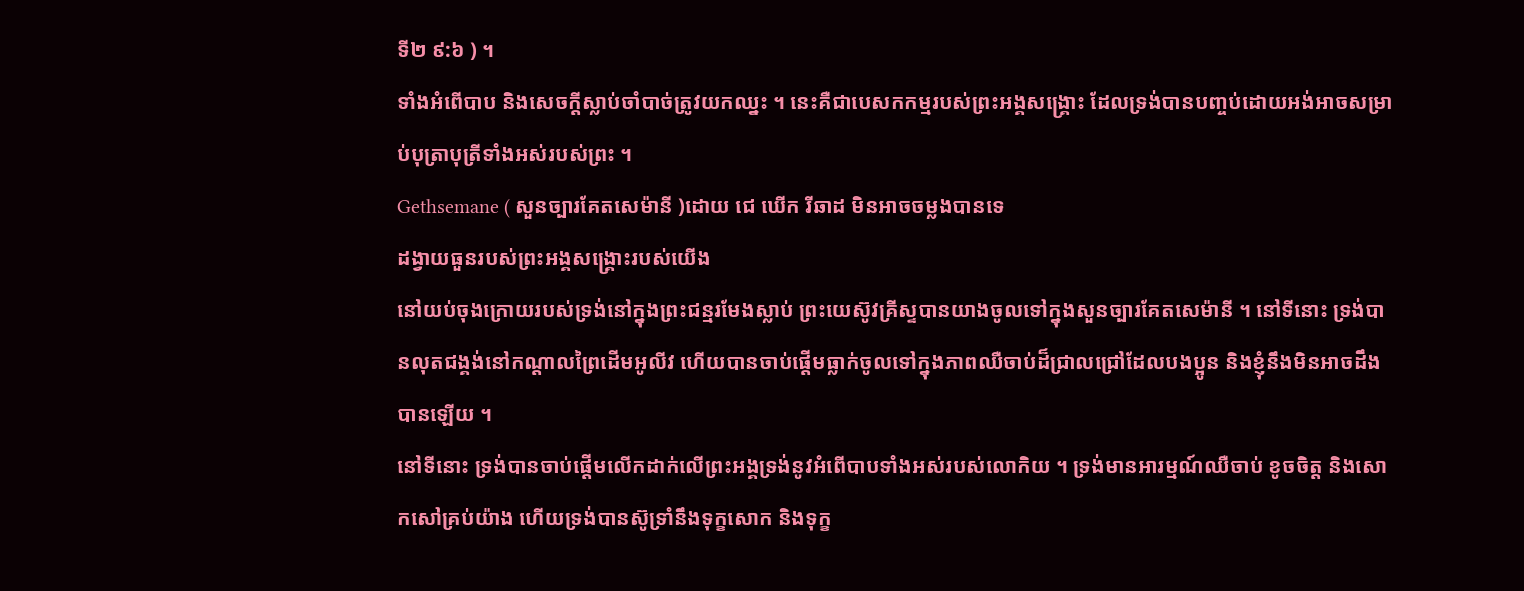ទី២ ៩:៦ ) ។
ទាំងអំពើបាប និងសេចក្ដីស្លាប់ចាំបាច់ត្រូវយកឈ្នះ ។ នេះគឺជាបេសកកម្មរបស់ព្រះអង្គសង្គ្រោះ ដែលទ្រង់បានបញ្ចប់ដោយអង់អាចសម្រាប់បុត្រាបុត្រីទាំងអស់របស់ព្រះ ។
Gethsemane ( សួនច្បារគែតសេម៉ានី )ដោយ ជេ ឃើក រីឆាដ មិនអាចចម្លងបានទេ
ដង្វាយធួនរបស់ព្រះអង្គសង្រ្គោះរបស់យើង
នៅយប់ចុងក្រោយរបស់ទ្រង់នៅក្នុងព្រះជន្មរមែងស្លាប់ ព្រះយេស៊ូវគ្រីស្ទបានយាងចូលទៅក្នុងសួនច្បារគែតសេម៉ានី ។ នៅទីនោះ ទ្រង់បានលុតជង្គង់នៅកណ្តាលព្រៃដើមអូលីវ ហើយបានចាប់ផ្តើមធ្លាក់ចូលទៅក្នុងភាពឈឺចាប់ដ៏ជ្រាលជ្រៅដែលបងប្អូន និងខ្ញុំនឹងមិនអាចដឹងបានឡើយ ។
នៅទីនោះ ទ្រង់បានចាប់ផ្ដើមលើកដាក់លើព្រះអង្គទ្រង់នូវអំពើបាបទាំងអស់របស់លោកិយ ។ ទ្រង់មានអារម្មណ៍ឈឺចាប់ ខូចចិត្ត និងសោកសៅគ្រប់យ៉ាង ហើយទ្រង់បានស៊ូទ្រាំនឹងទុក្ខសោក និងទុក្ខ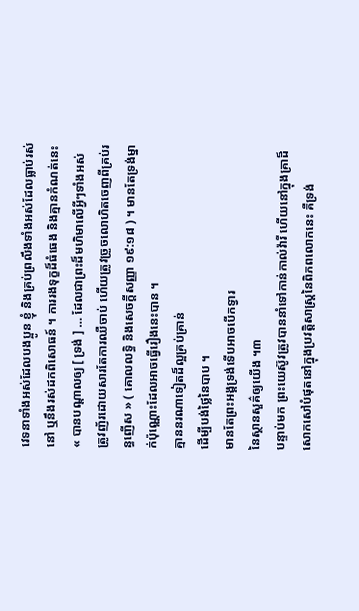វេទនាទាំងអស់ដែលបងប្អូន ខ្ញុំ និងគ្រប់ព្រលឹងទាំងអស់ដែលធ្លាប់រស់នៅ ឬនឹងរស់ដកពិសោធន៍ ។ ការរងទុក្ខដ៏ធំធេង និងគ្មានកំណត់នេះ « បានបណ្ដាលឲ្យ [ ទ្រង់ ] … ដែលជាព្រះដ៏មហិមាលើអ្វីៗទាំងអស់ ត្រូវញ័រដោយសារតែការឈឺចាប់ ហើយត្រូវច្រួចលោហិតចេញពីគ្រប់រន្ធញើស » ( គោលលទ្ធិ និងសេចក្ដីសញ្ញា ១៩:១៨ ) ។ មានតែទ្រង់ម្នាក់ប៉ុណ្ណោះដែលអាចធ្វើរឿងនេះបាន ។
គ្មាននរណាទៀតដ៏ល្អគ្រប់គ្រាន់
ដើម្បីបង់ថ្លៃនៃបាប ។
មានតែព្រះអង្គទ្រង់ទើបអាចបើកទ្វារ
នៃស្ថានសួគ៌ឲ្យយើង ។៣
បន្ទាប់មក ព្រះយេស៊ូវត្រូវបាននាំទៅកាន់កាល់វ៉ារី ហើយនៅក្នុងគ្រាដ៏សោកសៅបំផុតនៅក្នុងប្រវត្តិសាស្ត្រនៃពិភពលោកនេះ គឺទ្រង់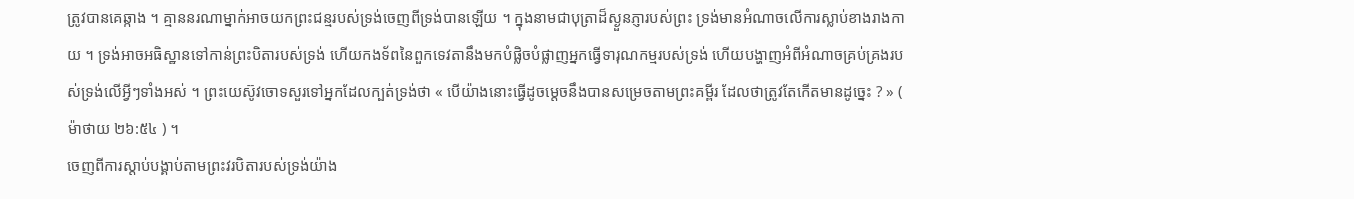ត្រូវបានគេឆ្កាង ។ គ្មាននរណាម្នាក់អាចយកព្រះជន្មរបស់ទ្រង់ចេញពីទ្រង់បានឡើយ ។ ក្នុងនាមជាបុត្រាដ៏ស្ងួនភ្ញារបស់ព្រះ ទ្រង់មានអំណាចលើការស្លាប់ខាងរាងកាយ ។ ទ្រង់អាចអធិស្ឋានទៅកាន់ព្រះបិតារបស់ទ្រង់ ហើយកងទ័ពនៃពួកទេវតានឹងមកបំផ្លិចបំផ្លាញអ្នកធ្វើទារុណកម្មរបស់ទ្រង់ ហើយបង្ហាញអំពីអំណាចគ្រប់គ្រងរបស់ទ្រង់លើអ្វីៗទាំងអស់ ។ ព្រះយេស៊ូវចោទសួរទៅអ្នកដែលក្បត់ទ្រង់ថា « បើយ៉ាងនោះធ្វើដូចម្តេចនឹងបានសម្រេចតាមព្រះគម្ពីរ ដែលថាត្រូវតែកើតមានដូច្នេះ ? » ( ម៉ាថាយ ២៦:៥៤ ) ។
ចេញពីការស្តាប់បង្គាប់តាមព្រះវរបិតារបស់ទ្រង់យ៉ាង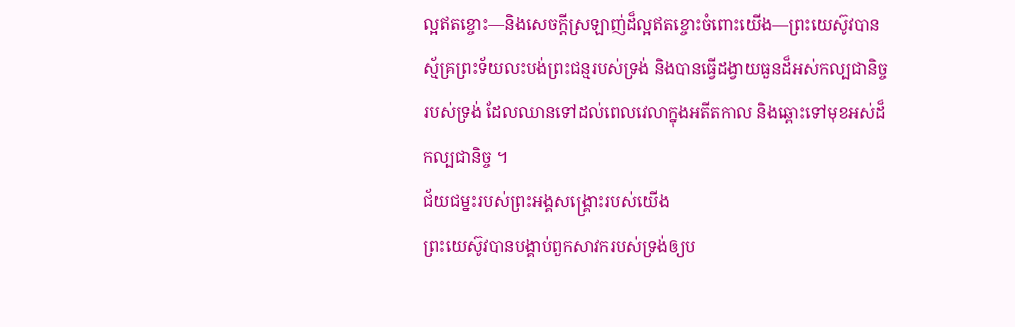ល្អឥតខ្ចោះ—និងសេចក្តីស្រឡាញ់ដ៏ល្អឥតខ្ចោះចំពោះយើង—ព្រះយេស៊ូវបានស្ម័គ្រព្រះទ័យលះបង់ព្រះជន្មរបស់ទ្រង់ និងបានធ្វើដង្វាយធួនដ៏អស់កល្បជានិច្ចរបស់ទ្រង់ ដែលឈានទៅដល់ពេលវេលាក្នុងអតីតកាល និងឆ្ពោះទៅមុខអស់ដ៏កល្បជានិច្ច ។
ជ័យជម្នះរបស់ព្រះអង្គសង្គ្រោះរបស់យើង
ព្រះយេស៊ូវបានបង្គាប់ពួកសាវករបស់ទ្រង់ឲ្យប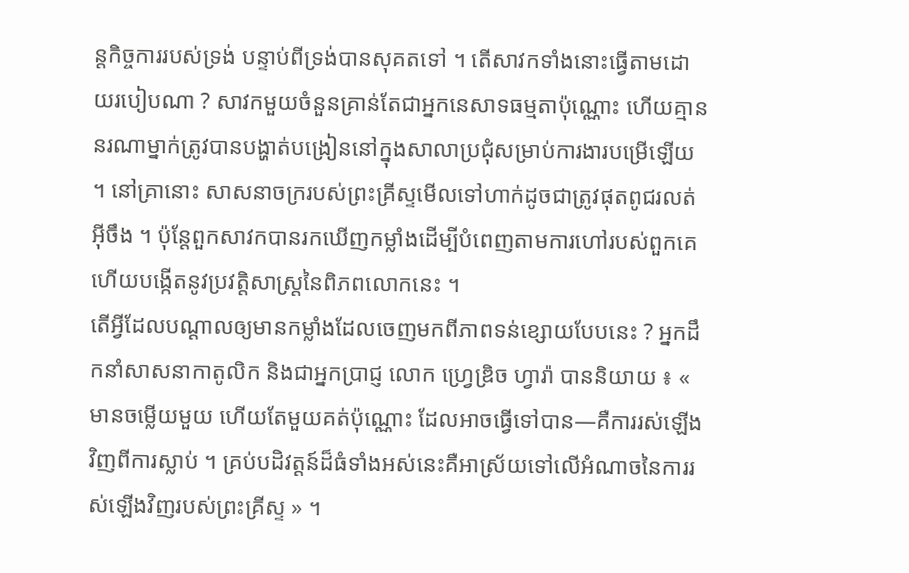ន្តកិច្ចការរបស់ទ្រង់ បន្ទាប់ពីទ្រង់បានសុគតទៅ ។ តើសាវកទាំងនោះធ្វើតាមដោយរបៀបណា ? សាវកមួយចំនួនគ្រាន់តែជាអ្នកនេសាទធម្មតាប៉ុណ្ណោះ ហើយគ្មាននរណាម្នាក់ត្រូវបានបង្ហាត់បង្រៀននៅក្នុងសាលាប្រជុំសម្រាប់ការងារបម្រើឡើយ ។ នៅគ្រានោះ សាសនាចក្ររបស់ព្រះគ្រីស្ទមើលទៅហាក់ដូចជាត្រូវផុតពូជរលត់អ៊ីចឹង ។ ប៉ុន្តែពួកសាវកបានរកឃើញកម្លាំងដើម្បីបំពេញតាមការហៅរបស់ពួកគេ ហើយបង្កើតនូវប្រវត្តិសាស្ត្រនៃពិភពលោកនេះ ។
តើអ្វីដែលបណ្ដាលឲ្យមានកម្លាំងដែលចេញមកពីភាពទន់ខ្សោយបែបនេះ ? អ្នកដឹកនាំសាសនាកាតូលិក និងជាអ្នកប្រាជ្ញ លោក ហ្វ្រេឌ្រិច ហ្វារ៉ា បាននិយាយ ៖ « មានចម្លើយមួយ ហើយតែមួយគត់ប៉ុណ្ណោះ ដែលអាចធ្វើទៅបាន—គឺការរស់ឡើងវិញពីការស្លាប់ ។ គ្រប់បដិវត្តន៍ដ៏ធំទាំងអស់នេះគឺអាស្រ័យទៅលើអំណាចនៃការរស់ឡើងវិញរបស់ព្រះគ្រីស្ទ » ។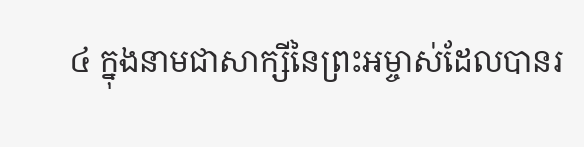៤ ក្នុងនាមជាសាក្សីនៃព្រះអម្ចាស់ដែលបានរ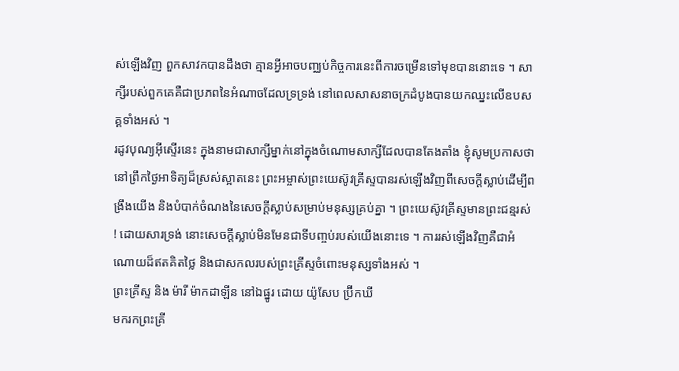ស់ឡើងវិញ ពួកសាវកបានដឹងថា គ្មានអ្វីអាចបញ្ឈប់កិច្ចការនេះពីការចម្រើនទៅមុខបាននោះទេ ។ សាក្សីរបស់ពួកគេគឺជាប្រភពនៃអំណាចដែលទ្រទ្រង់ នៅពេលសាសនាចក្រដំបូងបានយកឈ្នះលើឧបសគ្គទាំងអស់ ។
រដូវបុណ្យអ៊ីស្ទើរនេះ ក្នុងនាមជាសាក្សីម្នាក់នៅក្នុងចំណោមសាក្សីដែលបានតែងតាំង ខ្ញុំសូមប្រកាសថា នៅព្រឹកថ្ងៃអាទិត្យដ៏ស្រស់ស្អាតនេះ ព្រះអម្ចាស់ព្រះយេស៊ូវគ្រីស្ទបានរស់ឡើងវិញពីសេចក្ដីស្លាប់ដើម្បីពង្រឹងយើង និងបំបាក់ចំណងនៃសេចក្ដីស្លាប់សម្រាប់មនុស្សគ្រប់គ្នា ។ ព្រះយេស៊ូវគ្រីស្ទមានព្រះជន្មរស់ ! ដោយសារទ្រង់ នោះសេចក្ដីស្លាប់មិនមែនជាទីបញ្ចប់របស់យើងនោះទេ ។ ការរស់ឡើងវិញគឺជាអំណោយដ៏ឥតគិតថ្លៃ និងជាសកលរបស់ព្រះគ្រីស្ទចំពោះមនុស្សទាំងអស់ ។
ព្រះគ្រីស្ទ និង ម៉ារី ម៉ាកដាឡីន នៅឯផ្នូរ ដោយ យ៉ូសែប ប្រ៊ីកឃី
មករកព្រះគ្រី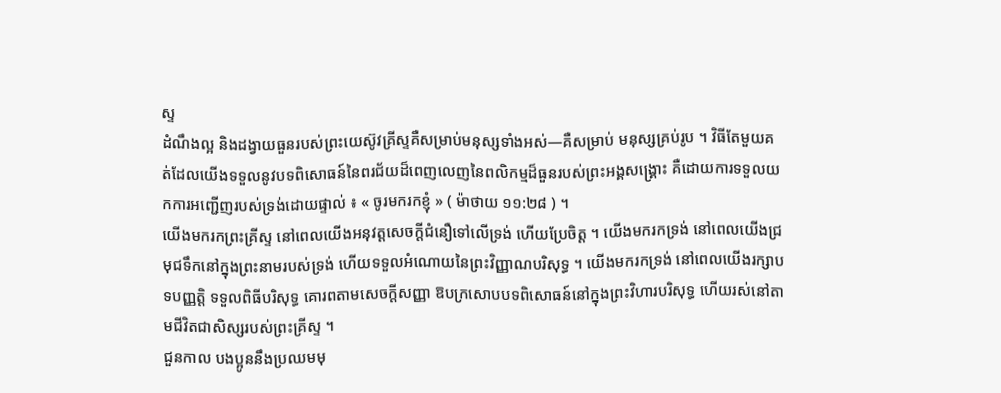ស្ទ
ដំណឹងល្អ និងដង្វាយធួនរបស់ព្រះយេស៊ូវគ្រីស្ទគឺសម្រាប់មនុស្សទាំងអស់—គឺសម្រាប់ មនុស្សគ្រប់រូប ។ វិធីតែមួយគត់ដែលយើងទទួលនូវបទពិសោធន៍នៃពរជ័យដ៏ពេញលេញនៃពលិកម្មដ៏ធួនរបស់ព្រះអង្គសង្គ្រោះ គឺដោយការទទួលយកការអញ្ជើញរបស់ទ្រង់ដោយផ្ទាល់ ៖ « ចូរមករកខ្ញុំ » ( ម៉ាថាយ ១១:២៨ ) ។
យើងមករកព្រះគ្រីស្ទ នៅពេលយើងអនុវត្តសេចក្ដីជំនឿទៅលើទ្រង់ ហើយប្រែចិត្ត ។ យើងមករកទ្រង់ នៅពេលយើងជ្រមុជទឹកនៅក្នុងព្រះនាមរបស់ទ្រង់ ហើយទទួលអំណោយនៃព្រះវិញ្ញាណបរិសុទ្ធ ។ យើងមករកទ្រង់ នៅពេលយើងរក្សាបទបញ្ញត្តិ ទទួលពិធីបរិសុទ្ធ គោរពតាមសេចក្ដីសញ្ញា ឱបក្រសោបបទពិសោធន៍នៅក្នុងព្រះវិហារបរិសុទ្ធ ហើយរស់នៅតាមជីវិតជាសិស្សរបស់ព្រះគ្រីស្ទ ។
ជួនកាល បងប្អូននឹងប្រឈមមុ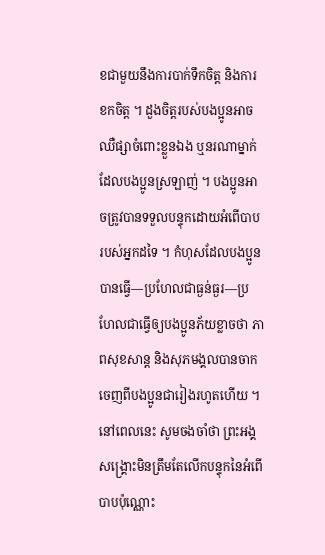ខជាមួយនឹងការបាក់ទឹកចិត្ត និងការខកចិត្ត ។ ដួងចិត្តរបស់បងប្អូនអាចឈឺផ្សាចំពោះខ្លួនឯង ឬនរណាម្នាក់ដែលបងប្អូនស្រឡាញ់ ។ បងប្អូនអាចត្រូវបានទទួលបន្ទុកដោយអំពើបាបរបស់អ្នកដទៃ ។ កំហុសដែលបងប្អូនបានធ្វើ—ប្រហែលជាធ្ងន់ធ្ងរ—ប្រហែលជាធ្វើឲ្យបងប្អូនភ័យខ្លាចថា ភាពសុខសាន្ត និងសុភមង្គលបានចាកចេញពីបងប្អូនជារៀងរហូតហើយ ។ នៅពេលនេះ សូមចងចាំថា ព្រះអង្គសង្គ្រោះមិនត្រឹមតែលើកបន្ទុកនៃអំពើបាបប៉ុណ្ណោះ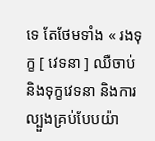ទេ តែថែមទាំង « រងទុក្ខ [ វេទនា ] ឈឺចាប់ និងទុក្ខវេទនា និងការល្បួងគ្រប់បែបយ៉ា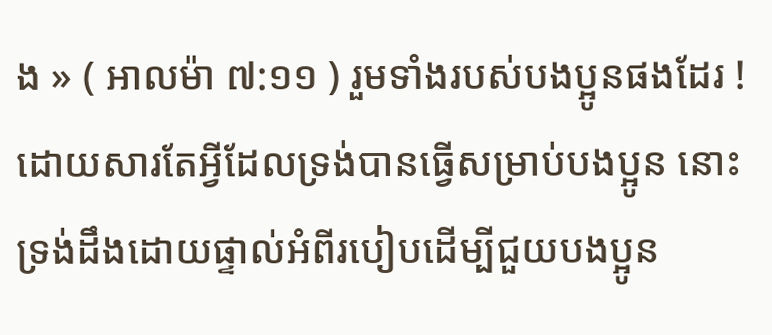ង » ( អាលម៉ា ៧:១១ ) រួមទាំងរបស់បងប្អូនផងដែរ ! ដោយសារតែអ្វីដែលទ្រង់បានធ្វើសម្រាប់បងប្អូន នោះទ្រង់ដឹងដោយផ្ទាល់អំពីរបៀបដើម្បីជួយបងប្អូន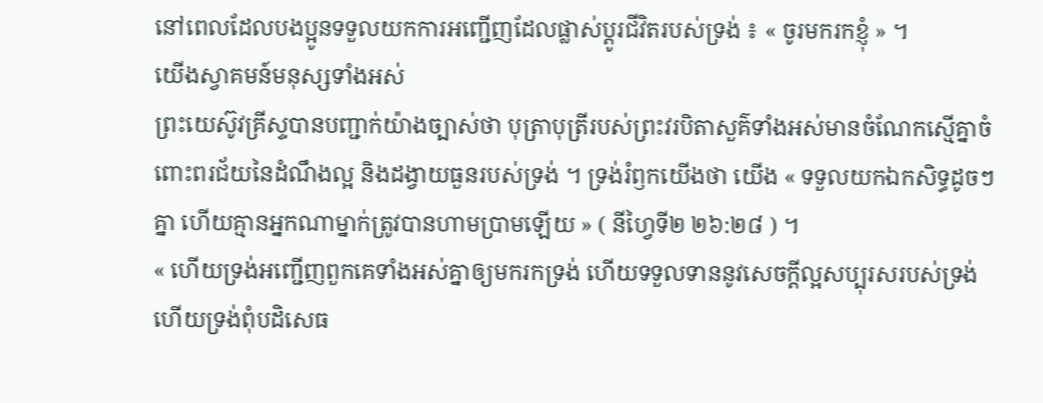នៅពេលដែលបងប្អូនទទួលយកការអញ្ជើញដែលផ្លាស់ប្ដូរជីវិតរបស់ទ្រង់ ៖ « ចូរមករកខ្ញុំ » ។
យើងស្វាគមន៍មនុស្សទាំងអស់
ព្រះយេស៊ូវគ្រីស្ទបានបញ្ជាក់យ៉ាងច្បាស់ថា បុត្រាបុត្រីរបស់ព្រះវរបិតាសួគ៌ទាំងអស់មានចំណែកស្មើគ្នាចំពោះពរជ័យនៃដំណឹងល្អ និងដង្វាយធួនរបស់ទ្រង់ ។ ទ្រង់រំឭកយើងថា យើង « ទទួលយកឯកសិទ្ធដូចៗគ្នា ហើយគ្មានអ្នកណាម្នាក់ត្រូវបានហាមប្រាមឡើយ » ( នីហ្វៃទី២ ២៦:២៨ ) ។
« ហើយទ្រង់អញ្ជើញពួកគេទាំងអស់គ្នាឲ្យមករកទ្រង់ ហើយទទួលទាននូវសេចក្ដីល្អសប្បុរសរបស់ទ្រង់ ហើយទ្រង់ពុំបដិសេធ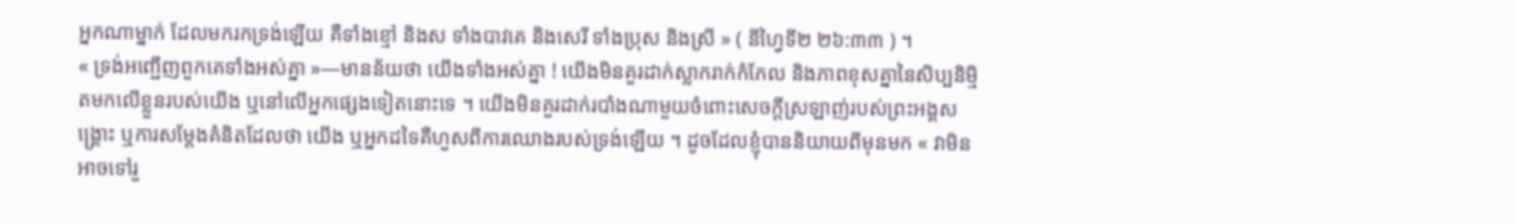អ្នកណាម្នាក់ ដែលមករកទ្រង់ឡើយ គឺទាំងខ្មៅ និងស ទាំងបាវគេ និងសេរី ទាំងប្រុស និងស្រី » ( នីហ្វៃទី២ ២៦:៣៣ ) ។
« ទ្រង់អញ្ជើញពួកគេទាំងអស់គ្នា »—មានន័យថា យើងទាំងអស់គ្នា ! យើងមិនគួរដាក់ស្លាករាក់កំភែល និងភាពខុសគ្នានៃសិប្បនិម្មិតមកលើខ្លួនរបស់យើង ឬនៅលើអ្នកផ្សេងទៀតនោះទេ ។ យើងមិនគួរដាក់របាំងណាមួយចំពោះសេចក្ដីស្រឡាញ់របស់ព្រះអង្គសង្គ្រោះ ឬការសម្តែងគំនិតដែលថា យើង ឬអ្នកដទៃគឺហួសពីការឈោងរបស់ទ្រង់ឡើយ ។ ដូចដែលខ្ញុំបាននិយាយពីមុនមក « វាមិនអាចទៅរួ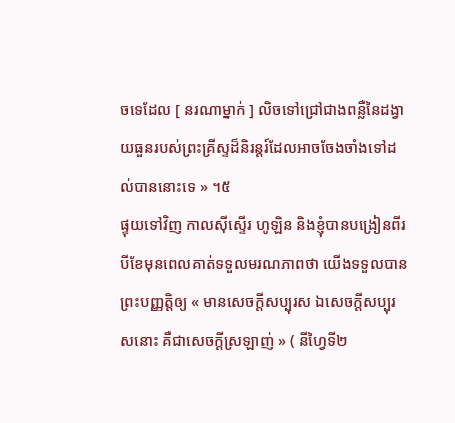ចទេដែល [ នរណាម្នាក់ ] លិចទៅជ្រៅជាងពន្លឺនៃដង្វាយធួនរបស់ព្រះគ្រីស្ទដ៏និរន្ដរ៍ដែលអាចចែងចាំងទៅដល់បាននោះទេ » ។៥
ផ្ទុយទៅវិញ កាលស៊ីស្ទើរ ហូឡិន និងខ្ញុំបានបង្រៀនពីរបីខែមុនពេលគាត់ទទួលមរណភាពថា យើងទទួលបានព្រះបញ្ញត្តិឲ្យ « មានសេចក្ដីសប្បុរស ឯសេចក្ដីសប្បុរសនោះ គឺជាសេចក្ដីស្រឡាញ់ » ( នីហ្វៃទី២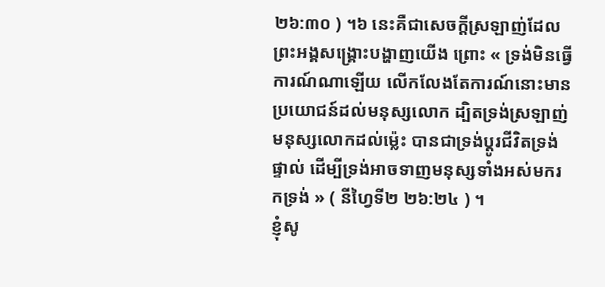២៦:៣០ ) ។៦ នេះគឺជាសេចក្ដីស្រឡាញ់ដែលព្រះអង្គសង្គ្រោះបង្ហាញយើង ព្រោះ « ទ្រង់មិនធ្វើការណ៍ណាឡើយ លើកលែងតែការណ៍នោះមានប្រយោជន៍ដល់មនុស្សលោក ដ្បិតទ្រង់ស្រឡាញ់មនុស្សលោកដល់ម្ល៉េះ បានជាទ្រង់ប្ដូរជីវិតទ្រង់ផ្ទាល់ ដើម្បីទ្រង់អាចទាញមនុស្សទាំងអស់មករកទ្រង់ » ( នីហ្វៃទី២ ២៦:២៤ ) ។
ខ្ញុំសូ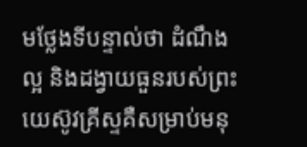មថ្លែងទីបន្ទាល់ថា ដំណឹងល្អ និងដង្វាយធួនរបស់ព្រះយេស៊ូវគ្រីស្ទគឺសម្រាប់មនុ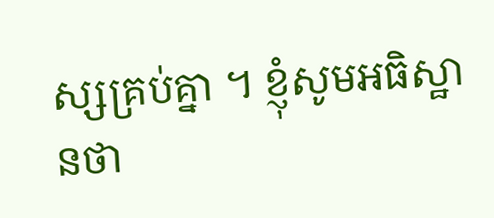ស្សគ្រប់គ្នា ។ ខ្ញុំសូមអធិស្ឋានថា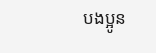បងប្អូន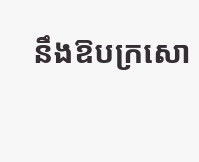នឹងឱបក្រសោ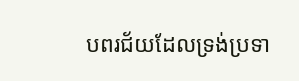បពរជ័យដែលទ្រង់ប្រទា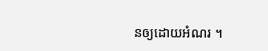នឲ្យដោយអំណរ ។